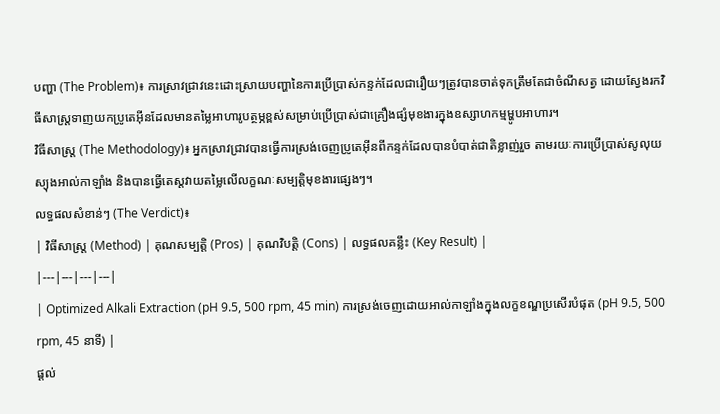បញ្ហា (The Problem)៖ ការស្រាវជ្រាវនេះដោះស្រាយបញ្ហានៃការប្រើប្រាស់កន្ទក់ដែលជារឿយៗត្រូវបានចាត់ទុកត្រឹមតែជាចំណីសត្វ ដោយស្វែងរកវិធីសាស្រ្តទាញយកប្រូតេអ៊ីនដែលមានតម្លៃអាហារូបត្ថម្ភខ្ពស់សម្រាប់ប្រើប្រាស់ជាគ្រឿងផ្សំមុខងារក្នុងឧស្សាហកម្មម្ហូបអាហារ។
វិធីសាស្ត្រ (The Methodology)៖ អ្នកស្រាវជ្រាវបានធ្វើការស្រង់ចេញប្រូតេអ៊ីនពីកន្ទក់ដែលបានបំបាត់ជាតិខ្លាញ់រួច តាមរយៈការប្រើប្រាស់សូលុយស្យុងអាល់កាឡាំង និងបានធ្វើតេស្តវាយតម្លៃលើលក្ខណៈសម្បត្តិមុខងារផ្សេងៗ។
លទ្ធផលសំខាន់ៗ (The Verdict)៖
| វិធីសាស្ត្រ (Method) | គុណសម្បត្តិ (Pros) | គុណវិបត្តិ (Cons) | លទ្ធផលគន្លឹះ (Key Result) |
|---|---|---|---|
| Optimized Alkali Extraction (pH 9.5, 500 rpm, 45 min) ការស្រង់ចេញដោយអាល់កាឡាំងក្នុងលក្ខខណ្ឌប្រសើរបំផុត (pH 9.5, 500 rpm, 45 នាទី) |
ផ្តល់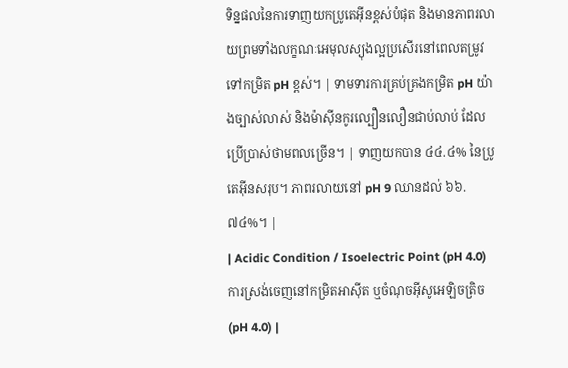ទិន្នផលនៃការទាញយកប្រូតេអ៊ីនខ្ពស់បំផុត និងមានភាពរលាយព្រមទាំងលក្ខណៈអេមុលស្យុងល្អប្រសើរនៅពេលតម្រូវទៅកម្រិត pH ខ្ពស់។ | ទាមទារការគ្រប់គ្រងកម្រិត pH យ៉ាងច្បាស់លាស់ និងម៉ាស៊ីនកូរល្បឿនលឿនជាប់លាប់ ដែលប្រើប្រាស់ថាមពលច្រើន។ | ទាញយកបាន ៤៤.៤% នៃប្រូតេអ៊ីនសរុប។ ភាពរលាយនៅ pH 9 ឈានដល់ ៦៦.៧៤%។ |
| Acidic Condition / Isoelectric Point (pH 4.0) ការស្រង់ចេញនៅកម្រិតអាស៊ីត ឬចំណុចអ៊ីសូអេឡិចត្រិច (pH 4.0) |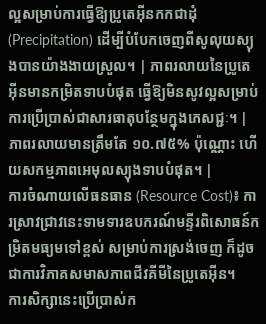ល្អសម្រាប់ការធ្វើឱ្យប្រូតេអ៊ីនកកជាដុំ (Precipitation) ដើម្បីបំបែកចេញពីសូលុយស្យុងបានយ៉ាងងាយស្រួល។ | ភាពរលាយនៃប្រូតេអ៊ីនមានកម្រិតទាបបំផុត ធ្វើឱ្យមិនសូវល្អសម្រាប់ការប្រើប្រាស់ជាសារធាតុបន្ថែមក្នុងភេសជ្ជៈ។ | ភាពរលាយមានត្រឹមតែ ១០.៧៥% ប៉ុណ្ណោះ ហើយសកម្មភាពអេមុលស្យុងទាបបំផុត។ |
ការចំណាយលើធនធាន (Resource Cost)៖ ការស្រាវជ្រាវនេះទាមទារឧបករណ៍មន្ទីរពិសោធន៍កម្រិតមធ្យមទៅខ្ពស់ សម្រាប់ការស្រង់ចេញ ក៏ដូចជាការវិភាគសមាសភាពជីវគីមីនៃប្រូតេអ៊ីន។
ការសិក្សានេះប្រើប្រាស់ក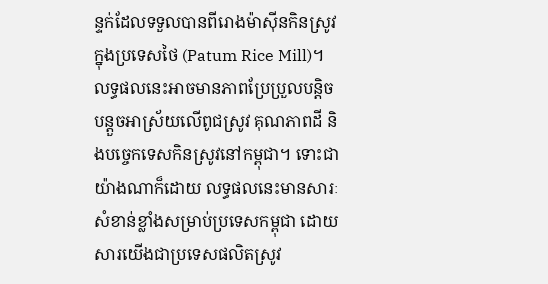ន្ទក់ដែលទទួលបានពីរោងម៉ាស៊ីនកិនស្រូវក្នុងប្រទេសថៃ (Patum Rice Mill)។ លទ្ធផលនេះអាចមានភាពប្រែប្រួលបន្តិចបន្តួចអាស្រ័យលើពូជស្រូវ គុណភាពដី និងបច្ចេកទេសកិនស្រូវនៅកម្ពុជា។ ទោះជាយ៉ាងណាក៏ដោយ លទ្ធផលនេះមានសារៈសំខាន់ខ្លាំងសម្រាប់ប្រទេសកម្ពុជា ដោយសារយើងជាប្រទេសផលិតស្រូវ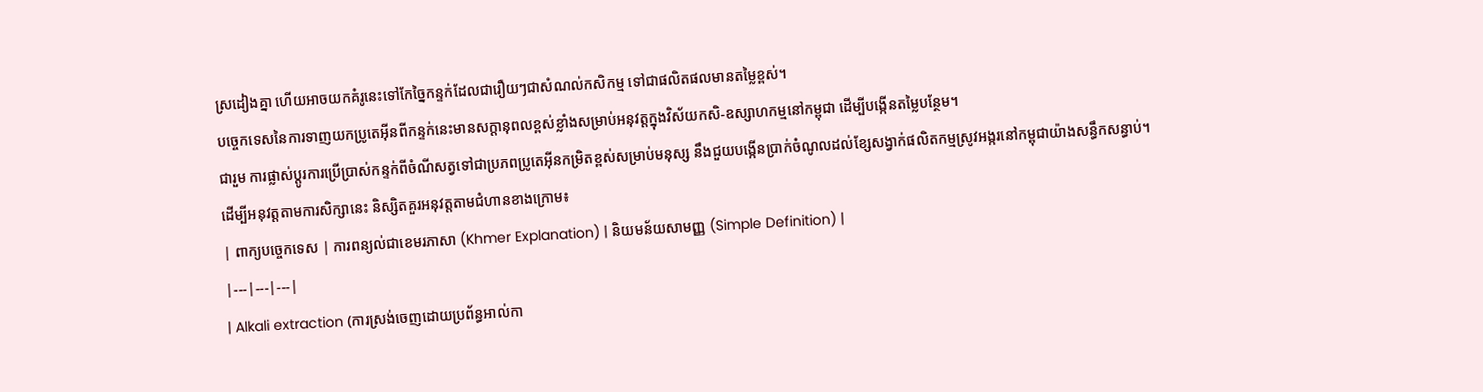ស្រដៀងគ្នា ហើយអាចយកគំរូនេះទៅកែច្នៃកន្ទក់ដែលជារឿយៗជាសំណល់កសិកម្ម ទៅជាផលិតផលមានតម្លៃខ្ពស់។
បច្ចេកទេសនៃការទាញយកប្រូតេអ៊ីនពីកន្ទក់នេះមានសក្តានុពលខ្ពស់ខ្លាំងសម្រាប់អនុវត្តក្នុងវិស័យកសិ-ឧស្សាហកម្មនៅកម្ពុជា ដើម្បីបង្កើនតម្លៃបន្ថែម។
ជារួម ការផ្លាស់ប្តូរការប្រើប្រាស់កន្ទក់ពីចំណីសត្វទៅជាប្រភពប្រូតេអ៊ីនកម្រិតខ្ពស់សម្រាប់មនុស្ស នឹងជួយបង្កើនប្រាក់ចំណូលដល់ខ្សែសង្វាក់ផលិតកម្មស្រូវអង្ករនៅកម្ពុជាយ៉ាងសន្ធឹកសន្ធាប់។
ដើម្បីអនុវត្តតាមការសិក្សានេះ និស្សិតគួរអនុវត្តតាមជំហានខាងក្រោម៖
| ពាក្យបច្ចេកទេស | ការពន្យល់ជាខេមរភាសា (Khmer Explanation) | និយមន័យសាមញ្ញ (Simple Definition) |
|---|---|---|
| Alkali extraction (ការស្រង់ចេញដោយប្រព័ន្ធអាល់កា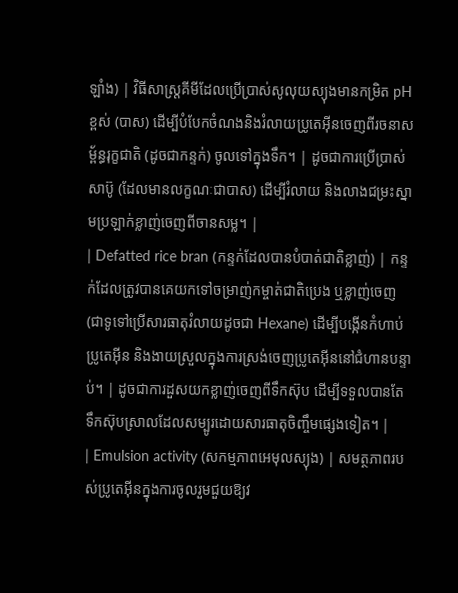ឡាំង) | វិធីសាស្រ្តគីមីដែលប្រើប្រាស់សូលុយស្យុងមានកម្រិត pH ខ្ពស់ (បាស) ដើម្បីបំបែកចំណងនិងរំលាយប្រូតេអ៊ីនចេញពីរចនាសម្ព័ន្ធរុក្ខជាតិ (ដូចជាកន្ទក់) ចូលទៅក្នុងទឹក។ | ដូចជាការប្រើប្រាស់សាប៊ូ (ដែលមានលក្ខណៈជាបាស) ដើម្បីរំលាយ និងលាងជម្រះស្នាមប្រឡាក់ខ្លាញ់ចេញពីចានសម្ល។ |
| Defatted rice bran (កន្ទក់ដែលបានបំបាត់ជាតិខ្លាញ់) | កន្ទក់ដែលត្រូវបានគេយកទៅចម្រាញ់កម្ចាត់ជាតិប្រេង ឬខ្លាញ់ចេញ (ជាទូទៅប្រើសារធាតុរំលាយដូចជា Hexane) ដើម្បីបង្កើនកំហាប់ប្រូតេអ៊ីន និងងាយស្រួលក្នុងការស្រង់ចេញប្រូតេអ៊ីននៅជំហានបន្ទាប់។ | ដូចជាការដួសយកខ្លាញ់ចេញពីទឹកស៊ុប ដើម្បីទទួលបានតែទឹកស៊ុបស្រាលដែលសម្បូរដោយសារធាតុចិញ្ចឹមផ្សេងទៀត។ |
| Emulsion activity (សកម្មភាពអេមុលស្យុង) | សមត្ថភាពរបស់ប្រូតេអ៊ីនក្នុងការចូលរួមជួយឱ្យវ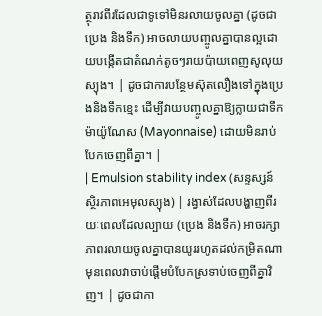ត្ថុរាវពីរដែលជាទូទៅមិនរលាយចូលគ្នា (ដូចជាប្រេង និងទឹក) អាចលាយបញ្ចូលគ្នាបានល្អដោយបង្កើតជាតំណក់តូចៗរាយប៉ាយពេញសូលុយស្យុង។ | ដូចជាការបន្ថែមស៊ុតលឿងទៅក្នុងប្រេងនិងទឹកខ្មេះ ដើម្បីវាយបញ្ចូលគ្នាឱ្យក្លាយជាទឹកម៉ាយ៉ូណែស (Mayonnaise) ដោយមិនរាប់បែកចេញពីគ្នា។ |
| Emulsion stability index (សន្ទស្សន៍ស្ថិរភាពអេមុលស្យុង) | រង្វាស់ដែលបង្ហាញពីរយៈពេលដែលល្បាយ (ប្រេង និងទឹក) អាចរក្សាភាពរលាយចូលគ្នាបានយូររហូតដល់កម្រិតណា មុនពេលវាចាប់ផ្តើមបំបែកស្រទាប់ចេញពីគ្នាវិញ។ | ដូចជាកា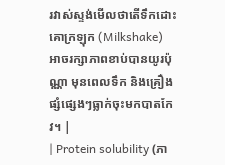រវាស់ស្ទង់មើលថាតើទឹកដោះគោក្រឡុក (Milkshake) អាចរក្សាភាពខាប់បានយូរប៉ុណ្ណា មុនពេលទឹក និងគ្រឿងផ្សំផ្សេងៗធ្លាក់ចុះមកបាតកែវ។ |
| Protein solubility (ភា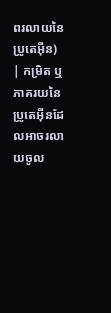ពរលាយនៃប្រូតេអ៊ីន) | កម្រិត ឬភាគរយនៃប្រូតេអ៊ីនដែលអាចរលាយចូល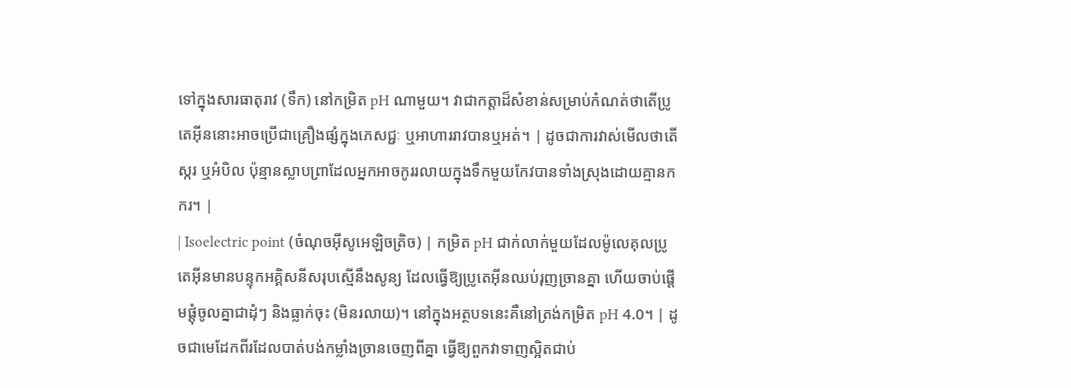ទៅក្នុងសារធាតុរាវ (ទឹក) នៅកម្រិត pH ណាមួយ។ វាជាកត្តាដ៏សំខាន់សម្រាប់កំណត់ថាតើប្រូតេអ៊ីននោះអាចប្រើជាគ្រឿងផ្សំក្នុងភេសជ្ជៈ ឬអាហាររាវបានឬអត់។ | ដូចជាការវាស់មើលថាតើស្ករ ឬអំបិល ប៉ុន្មានស្លាបព្រាដែលអ្នកអាចកូររលាយក្នុងទឹកមួយកែវបានទាំងស្រុងដោយគ្មានកករ។ |
| Isoelectric point (ចំណុចអ៊ីសូអេឡិចត្រិច) | កម្រិត pH ជាក់លាក់មួយដែលម៉ូលេគុលប្រូតេអ៊ីនមានបន្ទុកអគ្គិសនីសរុបស្មើនឹងសូន្យ ដែលធ្វើឱ្យប្រូតេអ៊ីនឈប់រុញច្រានគ្នា ហើយចាប់ផ្តើមផ្តុំចូលគ្នាជាដុំៗ និងធ្លាក់ចុះ (មិនរលាយ)។ នៅក្នុងអត្ថបទនេះគឺនៅត្រង់កម្រិត pH 4.0។ | ដូចជាមេដែកពីរដែលបាត់បង់កម្លាំងច្រានចេញពីគ្នា ធ្វើឱ្យពួកវាទាញស្អិតជាប់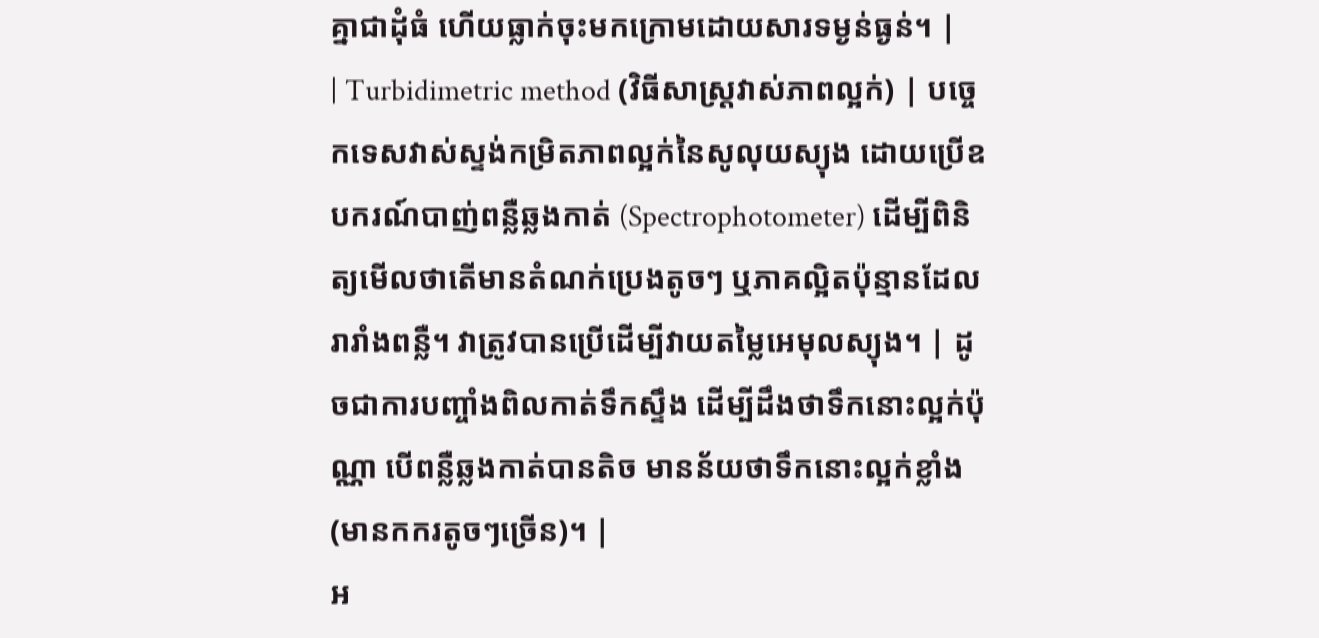គ្នាជាដុំធំ ហើយធ្លាក់ចុះមកក្រោមដោយសារទម្ងន់ធ្ងន់។ |
| Turbidimetric method (វិធីសាស្រ្តវាស់ភាពល្អក់) | បច្ចេកទេសវាស់ស្ទង់កម្រិតភាពល្អក់នៃសូលុយស្យុង ដោយប្រើឧបករណ៍បាញ់ពន្លឺឆ្លងកាត់ (Spectrophotometer) ដើម្បីពិនិត្យមើលថាតើមានតំណក់ប្រេងតូចៗ ឬភាគល្អិតប៉ុន្មានដែលរារាំងពន្លឺ។ វាត្រូវបានប្រើដើម្បីវាយតម្លៃអេមុលស្យុង។ | ដូចជាការបញ្ចាំងពិលកាត់ទឹកស្ទឹង ដើម្បីដឹងថាទឹកនោះល្អក់ប៉ុណ្ណា បើពន្លឺឆ្លងកាត់បានតិច មានន័យថាទឹកនោះល្អក់ខ្លាំង (មានកករតូចៗច្រើន)។ |
អ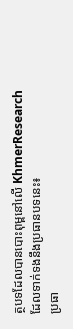ត្ថបទដែលបានបោះពុម្ពនៅលើ KhmerResearch ដែលទាក់ទងនឹងប្រធានបទនេះ៖
ប្រធា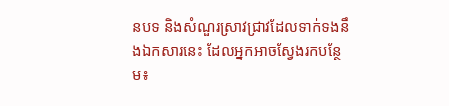នបទ និងសំណួរស្រាវជ្រាវដែលទាក់ទងនឹងឯកសារនេះ ដែលអ្នកអាចស្វែងរកបន្ថែម៖